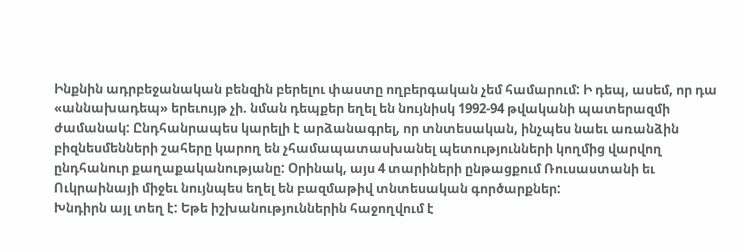Ինքնին ադրբեջանական բենզին բերելու փաստը ողբերգական չեմ համարում: Ի դեպ, ասեմ, որ դա «աննախադեպ» երեւույթ չի. նման դեպքեր եղել են նույնիսկ 1992-94 թվականի պատերազմի ժամանակ: Ընդհանրապես կարելի է արձանագրել, որ տնտեսական, ինչպես նաեւ առանձին բիզնեսմենների շահերը կարող են չհամապատասխանել պետությունների կողմից վարվող ընդհանուր քաղաքականությանը: Օրինակ, այս 4 տարիների ընթացքում Ռուսաստանի եւ Ուկրաինայի միջեւ նույնպես եղել են բազմաթիվ տնտեսական գործարքներ:
Խնդիրն այլ տեղ է: Եթե իշխանություններին հաջողվում է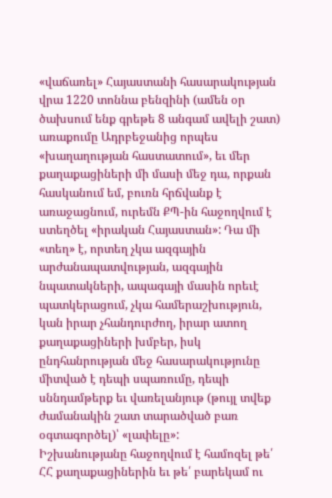«վաճառել» Հայաստանի հասարակության վրա 1220 տոննա բենզինի (ամեն օր ծախսում ենք գրեթե 8 անգամ ավելի շատ) առաքումը Ադրբեջանից որպես «խաղաղության հաստատում», եւ մեր քաղաքացիների մի մասի մեջ դա, որքան հասկանում եմ, բուռն հրճվանք է առաջացնում, ուրեմն ՔՊ-ին հաջողվում է ստեղծել «իրական Հայաստան»: Դա մի «տեղ» է, որտեղ չկա ազգային արժանապատվության, ազգային նպատակների, ապագայի մասին որեւէ պատկերացում, չկա համերաշխություն, կան իրար չհանդուրժող, իրար ատող քաղաքացիների խմբեր, իսկ ընդհանրության մեջ հասարակությունը միտված է դեպի սպառումը, դեպի սննդամթերք եւ վառելանյութ (թույլ տվեք ժամանակին շատ տարածված բառ օգտագործել)՝ «լափելը»:
Իշխանությանը հաջողվում է համոզել թե՛ ՀՀ քաղաքացիներին եւ թե՛ բարեկամ ու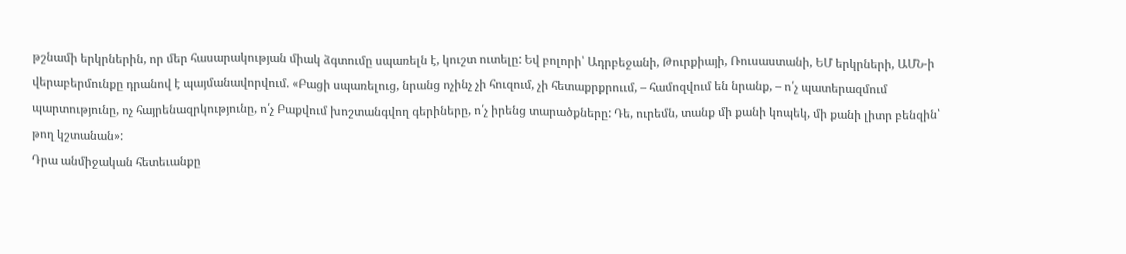թշնամի երկրներին, որ մեր հասարակության միակ ձգտումը սպառելն է, կուշտ ուտելը: Եվ բոլորի՝ Ադրբեջանի, Թուրքիայի, Ռուսաստանի, ԵՄ երկրների, ԱՄՆ-ի վերաբերմունքը դրանով է պայմանավորվում. «Բացի սպառելուց, նրանց ոչինչ չի հուզում, չի հետաքրքրոււմ, – համոզվում են նրանք, – ո՛չ պատերազմում պարտությունը, ոչ հայրենազրկությունը, ո՛չ Բաքվում խոշտանգվող գերիները, ո՛չ իրենց տարածքները: Դե, ուրեմն, տանք մի քանի կոպեկ, մի քանի լիտր բենզին՝ թող կշտանան»:
Դրա անմիջական հետեւանքը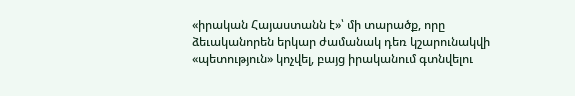«իրական Հայաստանն է»՝ մի տարածք, որը ձեւականորեն երկար ժամանակ դեռ կշարունակվի «պետություն» կոչվել, բայց իրականում գտնվելու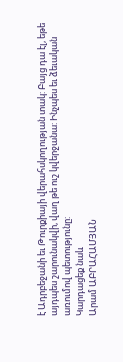է Ադրբեջանի եւ Թուրքիայի վերահսկողության տակ: Բայց դա էլ, եթե այդպես շարունակվի, վաղ թե ուշ կվերջանա: Ինչպես եւ ձեւական առումով պետությունը:
Կարդացեք նաև
Արամ ԱԲՐԱՀԱՄՅԱՆ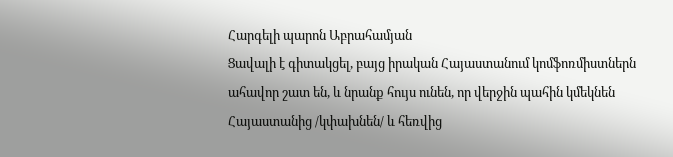Հարգելի պարոն Աբրահամյան
Ցավալի է գիտակցել, բայց իրական Հայաստանում կոմֆոռմիստներն ահավոր շատ են, և նրանք հույս ունեն, որ վերջին պահին կմեկնեն Հայաստանից /կփախնեն/ և հեռվից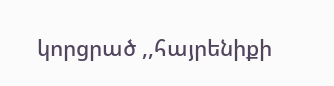կորցրած ,,հայրենիքի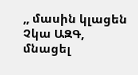,, մասին կլացեն
Չկա ԱԶԳ, մնացել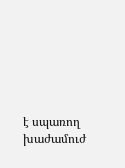է սպառող խաժամուժ